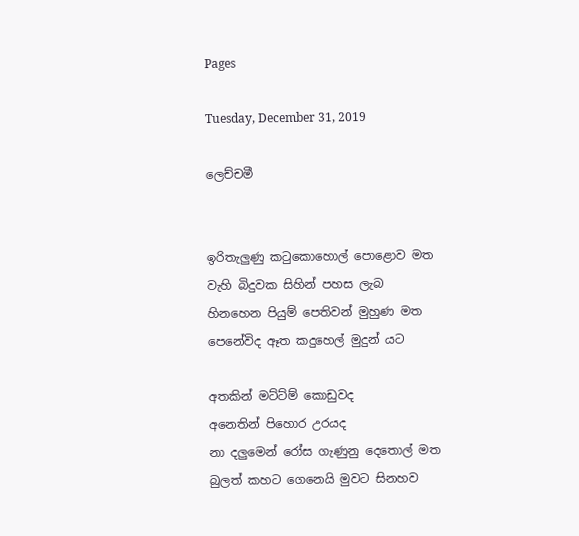Pages

Tuesday, December 31, 2019

ලෙච්චමී


ඉරිතැලුණු කටුකොහොල් පොළොව මත
වැහි බිදුවක සිහින් පහස ලැබ
හිනහෙන පියුම් පෙතිවන් මුහුණ මත
පෙනේවිද ඈත කදුහෙල් මුදුන් යට

අතකින් මට්ට්ම් කොඩුවද
අනෙතින් පිහොර උරයද
නා දලුමෙන් රෝස ගැණුනු දෙතොල් මත
බුලත් කහට ගෙනෙයි මුවට සිනහව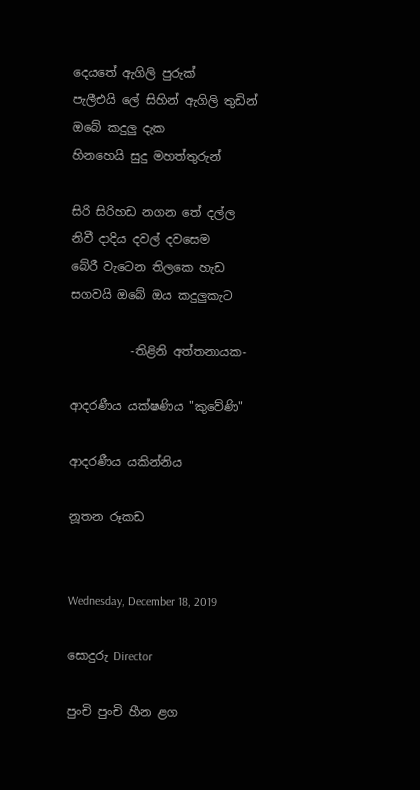දෙයතේ ඇගිලි පුරුක්
පැලීඑයි ලේ සිහින් ඇගිලි තුඩින්
ඔබේ කදුලු දැක
හිනහෙයි සුදු මහත්තුරුන්

සිරි සිරිහඩ නගන තේ දල්ල
නිවී දාදිය දවල් දවසෙම
බේරී වැටෙන තිලකෙ හැඩ
සගවයි ඔබේ ඔය කදුලුකැට

          -තිළිනි අත්තනායක-

ආදරණීය යක්ෂණිය "කුවේණි"

ආදරණීය යකින්නිය

නූතන රූකඩ


Wednesday, December 18, 2019

සොදුරු Director

පුංචි පුංචි හීන ළග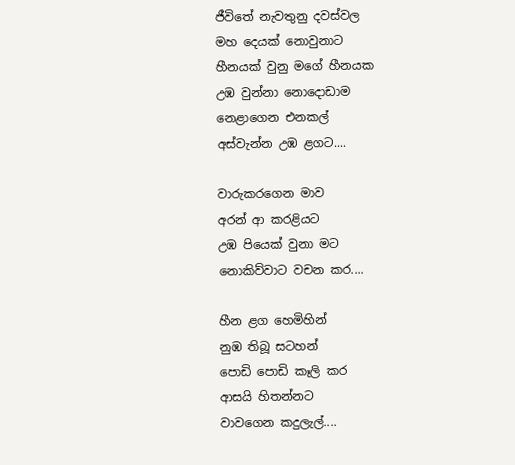ජීවිතේ නැවතුනු දවස්වල
මහ දෙයක් නොවුනාට
හීනයක් වුනු මගේ හීනයක
උඹ වුන්නා නොදොඩාම
නෙළාගෙන එනකල්
අස්වැන්න උඹ ළගට....

වාරුකරගෙන මාව
අරන් ආ කරළියට
උඹ පියෙක් වුනා මට
නොකිව්වාට වචන කර....

හීන ළග හෙමිහින්
නුඹ තිබූ සටහන්
පොඩි පොඩි කෑලි කර
ආසයි හිතන්නට
වාවගෙන කදුලැල්....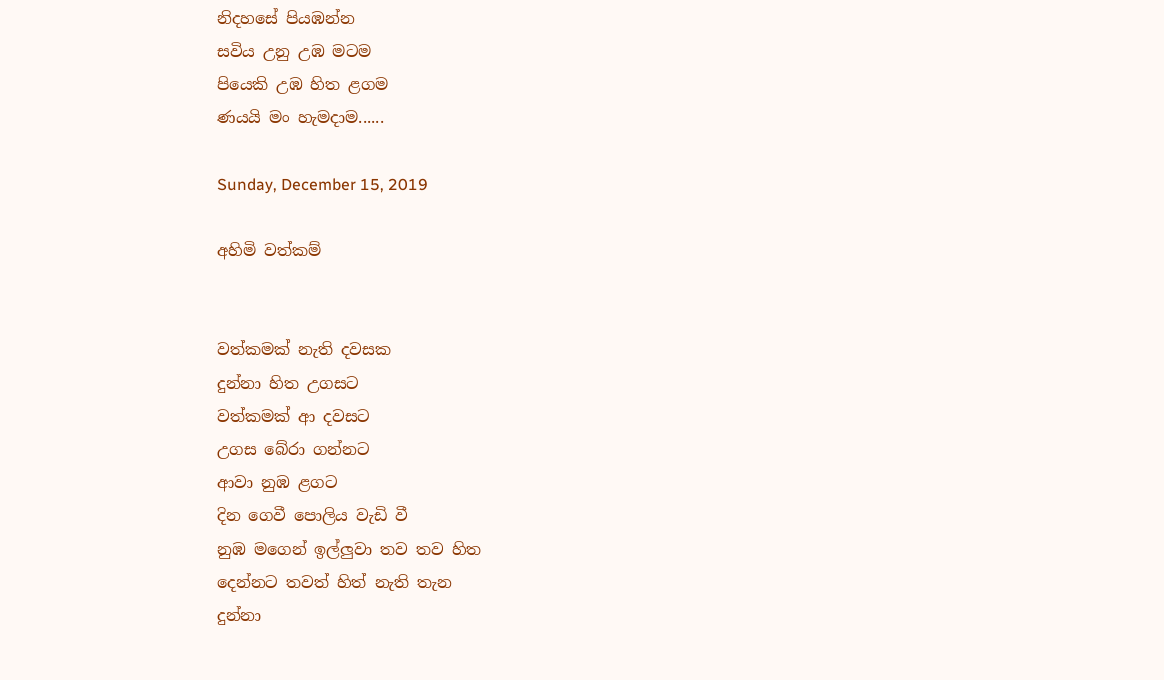නිදහසේ පියඹන්න
සවිය උනු උඹ මටම
පියෙකි උඹ හිත ළගම
ණයයි මං හැමදාම......

Sunday, December 15, 2019

අහිමි වත්කම්


වත්කමක් නැති දවසක
දුන්නා හිත උගසට
වත්කමක් ආ දවසට
උගස බේරා ගන්නට
ආවා නුඹ ළගට
දින ගෙවී පොලිය වැඩි වී
නුඹ මගෙන් ඉල්ලුවා තව තව හිත
දෙන්නට තවත් හිත් නැති තැන
දුන්නා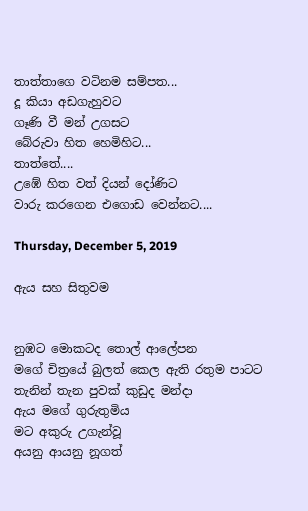තාත්තාගෙ වටිනම සම්පත...
දූ කියා අඩගැහුවට
ගෑණි වී මන් උගසට
බේරුවා හිත හෙමිහිට...
තාත්තේ....
උඹේ හිත වත් දියන් දෝණිට
වාරු කරගෙන එගොඩ වෙන්නට....

Thursday, December 5, 2019

ඇය සහ සිතුවම


නුඹට මොකටද තොල් ආලේපන
මගේ චිත්‍රයේ බුලත් කෙල ඇති රතුම පාටට
තැනින් තැන පුවක් කුඩුද මන්දා
ඇය මගේ ගුරුතුමිය
මට අකුරු උගැන්වූ
අයනු ආයනු නූගත්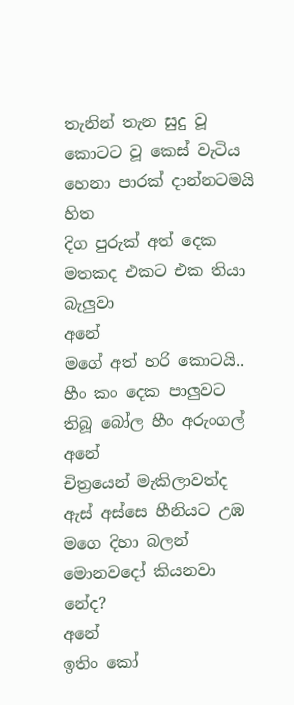තැනින් තැන සුදු වූ
කොටට වූ කෙස් වැටිය
හෙනා පාරක් දාන්නටමයි හිත
දිග පුරුක් අත් දෙක
මතකද එකට එක තියා බැලුවා
අනේ
මගේ අත් හරි කොටයි..
හීං කං දෙක පාලුවට
තිබූ බෝල හීං අරුංගල්
අනේ
චිත්‍රයෙන් මැකිලාවත්ද
ඇස් අස්සෙ හීනියට උඹ මගෙ දිහා බලන්
මොනවදෝ කියනවා
නේද?
අනේ
ඉතිං කෝ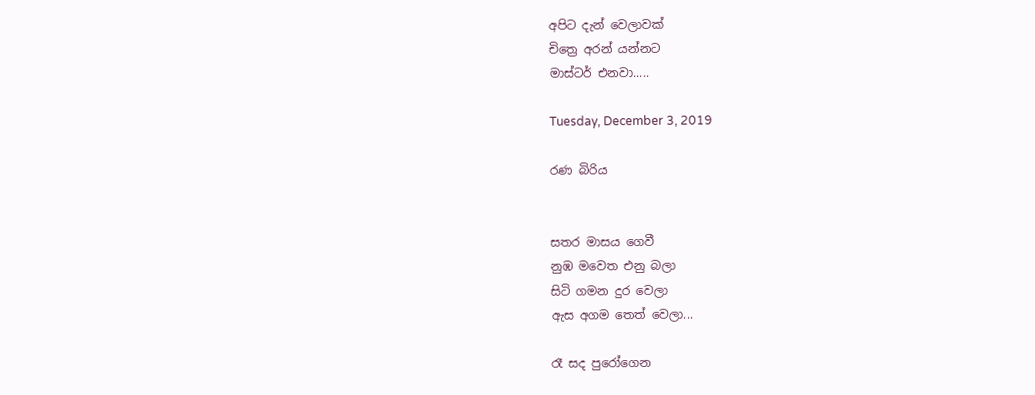අපිට දැන් වෙලාවක්
චිත්‍රෙ අරන් යන්නට
මාස්ටර් එනවා.....

Tuesday, December 3, 2019

රණ බිරිය


සතර මාසය ගෙවී
නුඹ මවෙත එනු බලා
සිටි ගමන දුර වෙලා
ඇස අගම තෙත් වෙලා...

රෑ සද පුරෝගෙන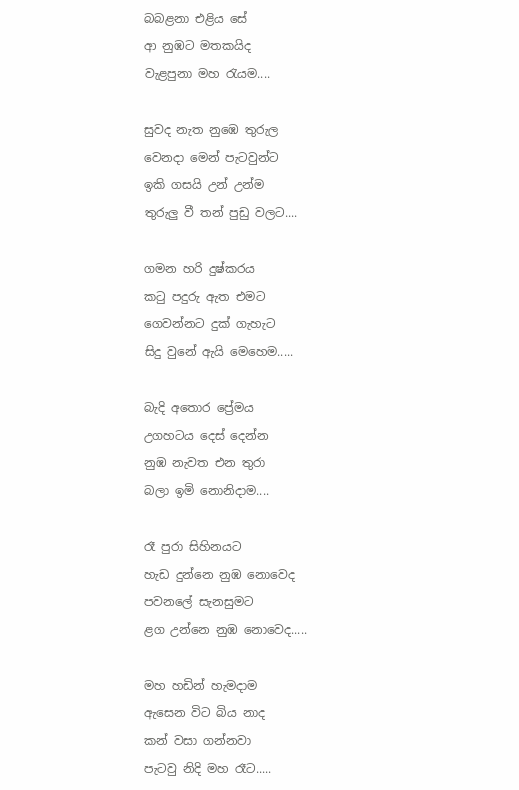බබළනා එළිය සේ
ආ නුඹට මතකයිද
වැළපුනා මහ රැයම....

සුවද නැත නුඹෙ තුරුල
වෙනදා මෙන් පැටවුන්ට
ඉකි ගසයි උන් උන්ම
තුරුලු වී තන් පුඩු වලට....

ගමන හරි දුෂ්කරය
කටු පදුරු ඇත එමට
ගෙවන්නට දුක් ගැහැට
සිදු වුනේ ඇයි මෙහෙම.....

බැදි අතොර ප්‍රේමය
උගහටය දෙස් දෙන්න
නුඹ නැවත එන තුරා
බලා ඉමි නොනිදාම....

රෑ පුරා සිහිනයට
හැඩ දුන්නෙ නුඹ නොවෙද
පවනලේ සැනසුමට
ළග උන්නෙ නුඹ නොවෙද.....

මහ හඩින් හැමදාම
ඇසෙන විට බිය නාද
කන් වසා ගන්නවා
පැටවු නිදි මහ රෑට.....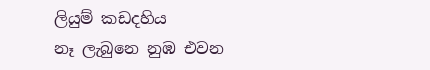ලියුම් කඩදහිය
නෑ ලැබුනෙ නුඹ එවන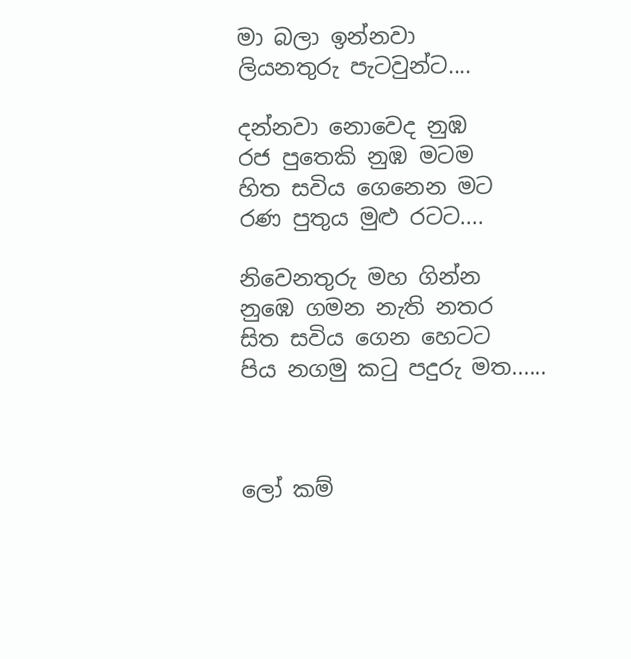මා බලා ඉන්නවා
ලියනතුරු පැටවුන්ට....

දන්නවා නොවෙද නුඹ
රජ පුතෙකි නුඹ මටම
හිත සවිය ගෙනෙන මට
රණ පුතුය මුළු රටට....

නිවෙනතුරු මහ ගින්න
නුඹෙ ගමන නැති නතර
සිත සවිය ගෙන හෙටට
පිය නගමු කටු පදුරු මත......



ලෝ කම්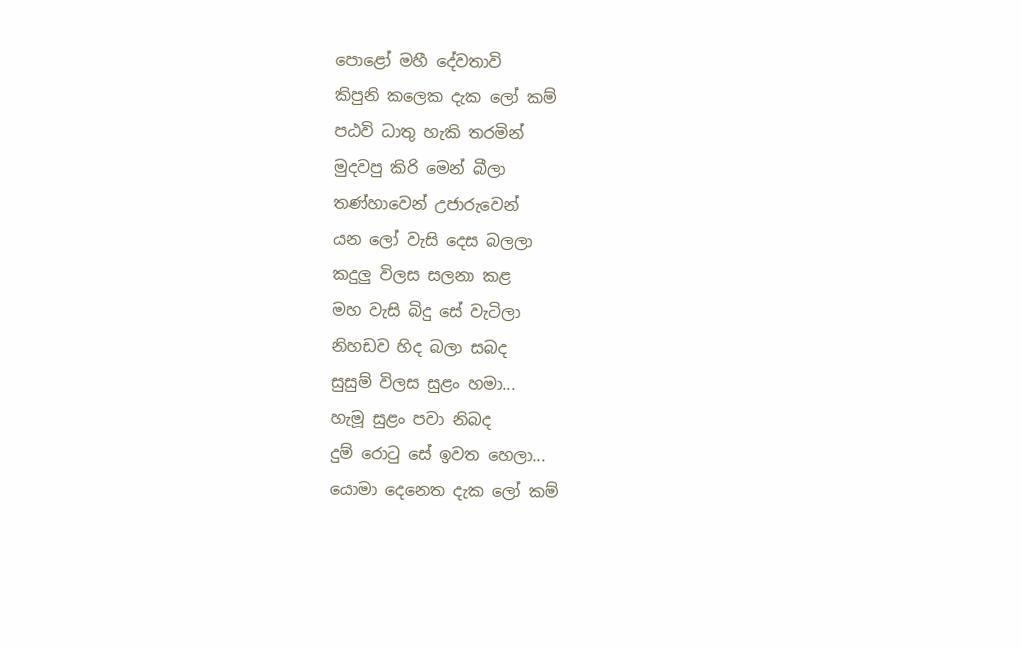පොළෝ මහී දේවතාවි
කිපුනි කලෙක දැක ලෝ කම්
පඨවි ධාතු හැකි තරමින්
මුදවපු කිරි මෙන් බීලා
තණ්හාවෙන් උජාරුවෙන්
යන ලෝ වැසි දෙස බලලා
කදුලු විලස සලනා කළ
මහ වැසි බිදු සේ වැටිලා
නිහඩව හිද බලා සබද
සුසුම් විලස සුළං හමා...
හැමූ සුළං පවා නිබද
දුම් රොටු සේ ඉවත හෙලා...
යොමා දෙනෙත දැක ලෝ කම්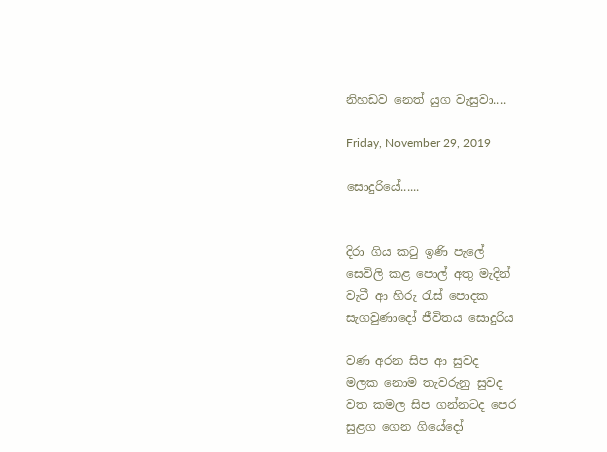නිහඩව නෙත් යුග වැසුවා....

Friday, November 29, 2019

සොදුරියේ......


දිරා ගිය කටු ඉණි පැලේ
සෙවිලි කළ පොල් අතු මැදින්
වැටී ආ හිරු රැස් පොදක
සැගවුණාදෝ ජීවිතය සොදුරිය

වණ අරන සිප ආ සුවද
මලක නොම තැවරුනු සුවද
වත කමල සිප ගන්නටද පෙර
සුළග ගෙන ගියේදෝ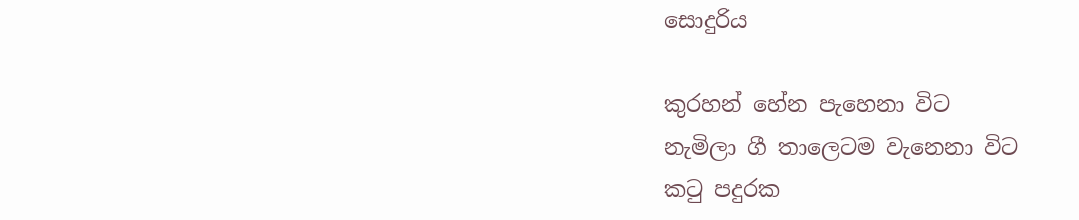සොදුරිය

කුරහන් හේන පැහෙනා විට
නැමිලා ගී තාලෙටම වැනෙනා විට
කටු පදුරක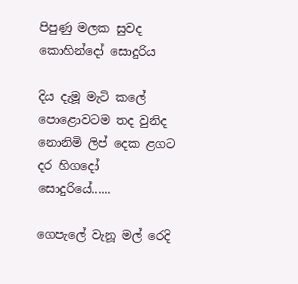පිපුණු මලක සුවද කොහින්දෝ සොදුරිය

දිය දැමූ මැටි කලේ
පොළොවටම තද වුනිද
නොනිමි ලිප් දෙක ළගට
දර හිගදෝ සොදුරියේ......

ගෙපැලේ වැනූ මල් රෙදි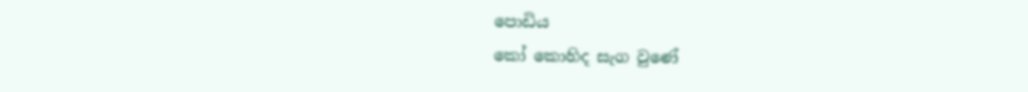පොඩිය
කෝ කොහිද සැග වුණේ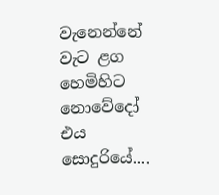වැනෙන්නේ වැට ළග හෙමිහිට
නොවේදෝ එය සොදුරියේ....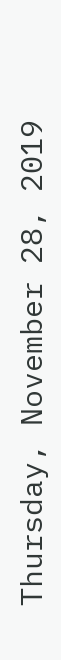Thursday, November 28, 2019